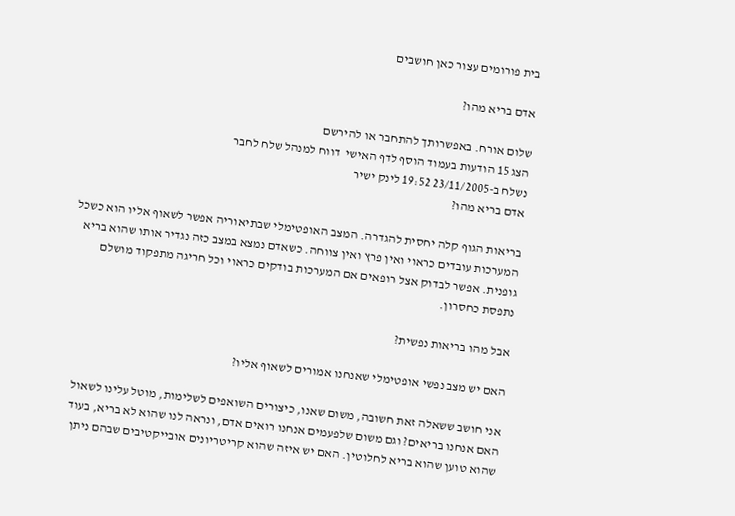בית פורומים עצור כאן חושבים

אדם בריא מהו?

שלום אורח. באפשרותך להתחבר או להירשם
הצג 15 הודעות בעמוד הוסף לדף האישי  דווח למנהל שלח לחבר
נשלח ב-23/11/2005 19:52 לינק ישיר
אדם בריא מהו?

בריאות הגוף קלה יחסית להגדרה. המצב האופטימלי שבתיאוריה אפשר לשאוף אליו הוא כשכל המערכות עובדים כראוי ואין פרץ ואין צווחה. כשאדם נמצא במצב כזה נגדיר אותו שהוא בריא גופנית. אפשר לבדוק אצל רופאים אם המערכות בודקים כראוי וכל חריגה מתפקוד מושלם נתפסת כחסרון.

אבל מהו בריאות נפשית?

האם יש מצב נפשי אופטימלי שאנחנו אמורים לשאוף אליו?

אני חושב ששאלה זאת חשובה, משום שאנו, כיצורים השואפים לשלימות, מוטל עלינו לשאול האם אנחנו בריאים? וגם משום שלפעמים אנחנו רואים אדם, ונראה לנו שהוא לא בריא, בעוד שהוא טוען שהוא בריא לחלוטין. האם יש איזה שהוא קריטריונים אובייקטיבים שבהם ניתן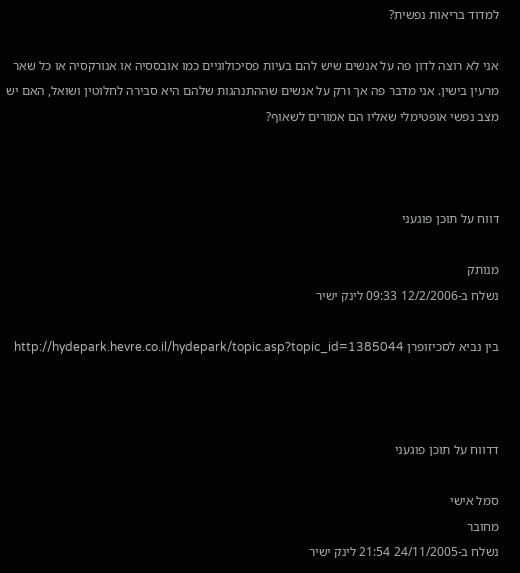למדוד בריאות נפשית?

אני לא רוצה לדון פה על אנשים שיש להם בעיות פסיכולוגיים כמו אובססיה או אנורקסיה או כל שאר מרעין בישין. אני מדבר פה אך ורק על אנשים שההתנהגות שלהם היא סבירה לחלוטין ושואל, האם יש מצב נפשי אופטימלי שאליו הם אמורים לשאוף?



דווח על תוכן פוגעני

מנותק
נשלח ב-12/2/2006 09:33 לינק ישיר

בין נביא לסכיזופרן http://hydepark.hevre.co.il/hydepark/topic.asp?topic_id=1385044



דדווח על תוכן פוגעני

סמל אישי
מחובר
נשלח ב-24/11/2005 21:54 לינק ישיר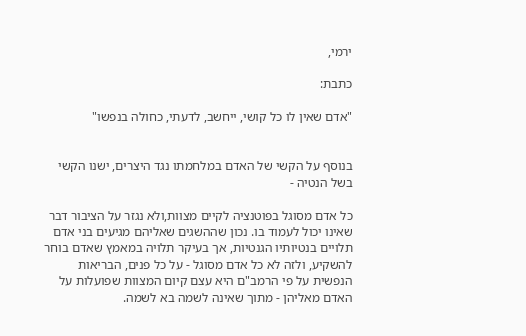ירמי,

כתבת:

"אדם שאין לו כל קושי, ייחשב, לדעתי, כחולה בנפשו"


בנוסף על הקשי של האדם במלחמתו נגד היצרים, ישנו הקשי בשל הנטיה -

כל אדם מסוגל בפוטנציה לקיים מצוות,ולא נגזר על הציבור דבר שאינו יכול לעמוד בו. נכון שההשגים שאליהם מגיעים בני אדם תלויים בנטיותיו הגנטיות, אך בעיקר תלויה במאמץ שאדם בוחר להשקיע, ולזה לא כל אדם מסוגל - על כל פנים, הבריאות הנפשית על פי הרמב"ם היא עצם קיום המצוות שפועלות על האדם מאליהן - מתוך שאינה לשמה בא לשמה.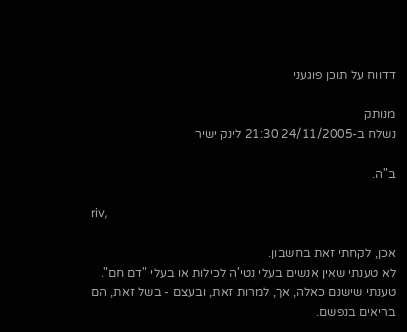דדווח על תוכן פוגעני

מנותק
נשלח ב-24/11/2005 21:30 לינק ישיר

ב"ה.

riv,

אכן, לקחתי זאת בחשבון.
לא טענתי שאין אנשים בעלי נטי'ה לכילות או בעלי "דם חם".
טענתי שישנם כאלה, אך, למרות זאת, ובעצם - בשל זאת, הם בריאים בנפשם.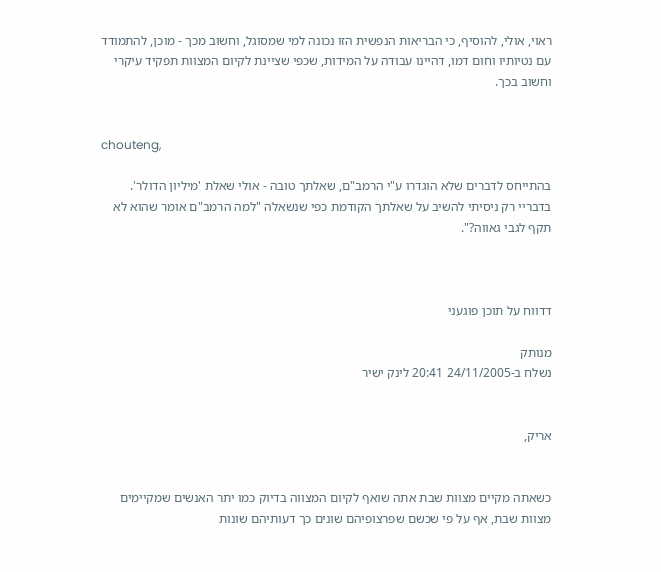ראוי, אולי, להוסיף, כי הבריאות הנפשית הזו נכונה למי שמסוגל, וחשוב מכך - מוכן, להתמודד עם נטיותיו וחום דמו, דהיינו עבודה על המידות, שכפי שציינת לקיום המצוות תפקיד עיקרי וחשוב בכך.


chouteng,

בהתייחס לדברים שלא הוגדרו ע"י הרמב"ם, שאלתך טובה - אולי שאלת 'מיליון הדולר'.
בדבריי רק ניסיתי להשיב על שאלתך הקודמת כפי שנשאלה "למה הרמב"ם אומר שהוא לא תקף לגבי גאווה?".



דדווח על תוכן פוגעני

מנותק
נשלח ב-24/11/2005 20:41 לינק ישיר


אריק,


כשאתה מקיים מצוות שבת אתה שואף לקיום המצווה בדיוק כמו יתר האנשים שמקיימים מצוות שבת, אף על פי שכשם שפרצופיהם שונים כך דעותיהם שונות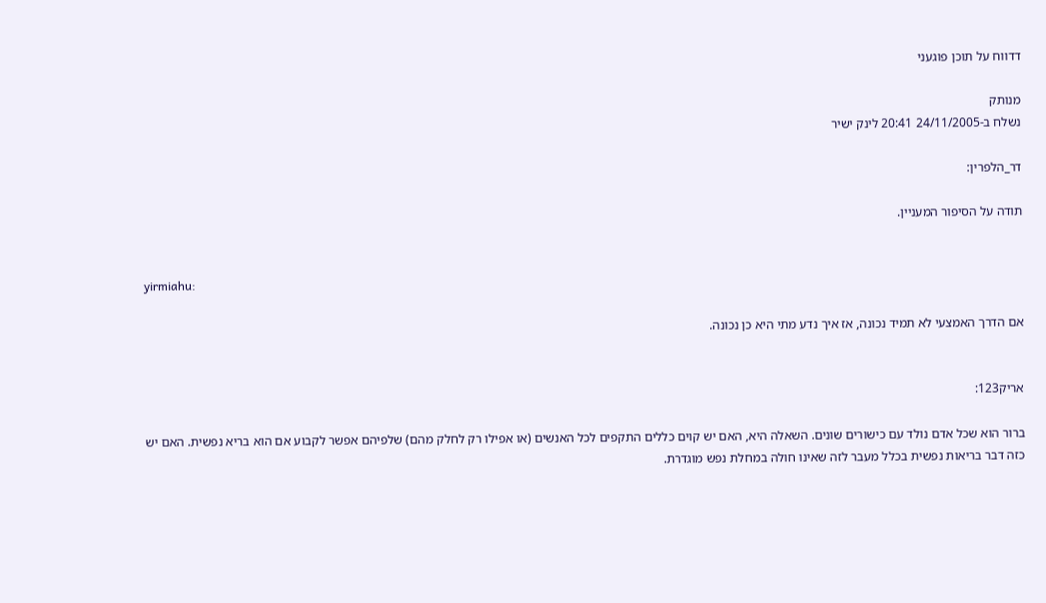דדווח על תוכן פוגעני

מנותק
נשלח ב-24/11/2005 20:41 לינק ישיר

דר_הלפרין:

תודה על הסיפור המעניין.


yirmiahu:

אם הדרך האמצעי לא תמיד נכונה, אז איך נדע מתי היא כן נכונה.


אריק123:

ברור הוא שכל אדם נולד עם כישורים שונים. השאלה היא, האם יש קוים כללים התקפים לכל האנשים (או אפילו רק לחלק מהם) שלפיהם אפשר לקבוע אם הוא בריא נפשית. האם יש כזה דבר בריאות נפשית בכלל מעבר לזה שאינו חולה במחלת נפש מוגדרת.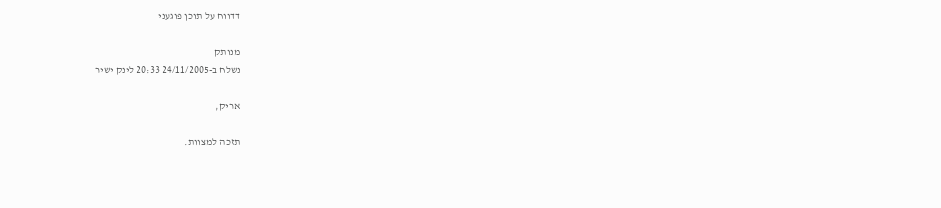דדווח על תוכן פוגעני

מנותק
נשלח ב-24/11/2005 20:33 לינק ישיר

אריק,

תזכה למצוות.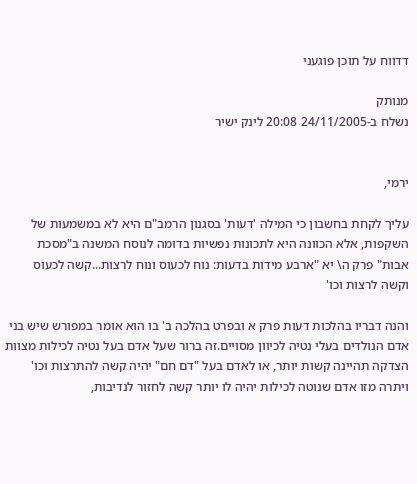דדווח על תוכן פוגעני

מנותק
נשלח ב-24/11/2005 20:08 לינק ישיר


ירמי,

עליך לקחת בחשבון כי המילה 'דעות' בסגנון הרמב"ם היא לא במשמעות של השקפות, אלא הכוונה היא לתכונות נפשיות בדומה לנוסח המשנה ב"מסכת אבות" פרק ה\ יא "ארבע מידות בדעות: נוח לכעוס ונוח לרצות...קשה לכעוס וקשה לרצות וכו'

והנה דבריו בהלכות דעות פרק א ובפרט בהלכה ב' בו הוא אומר במפורש שיש בני אדם הנולדים בעלי נטיה לכיוון מסויים.זה ברור שעל אדם בעל נטיה לכילות מצוות הצדקה תהיינה קשות יותר, או לאדם בעל "דם חם" יהיה קשה להתרצות וכו' ויתרה מזו אדם שנוטה לכילות יהיה לו יותר קשה לחזור לנדיבות,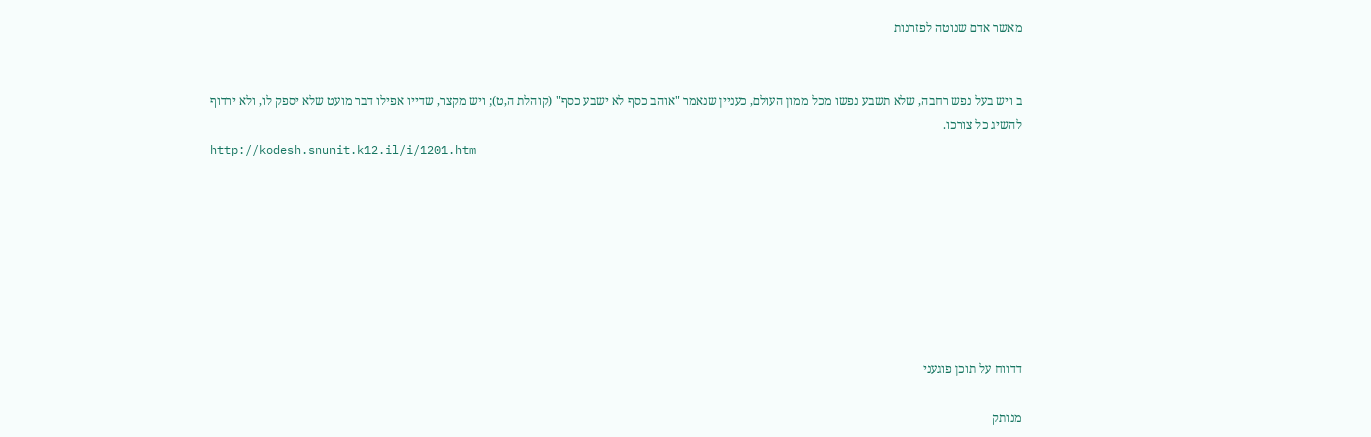מאשר אדם שנוטה לפזרנות


ב ויש בעל נפש רחבה, שלא תשבע נפשו מכל ממון העולם, כעניין שנאמר "אוהב כסף לא ישבע כסף" (קוהלת ה,ט); ויש מקצר, שדייו אפילו דבר מועט שלא יספק לו, ולא ירדוף להשיג כל צורכו.
http://kodesh.snunit.k12.il/i/1201.htm








דדווח על תוכן פוגעני

מנותק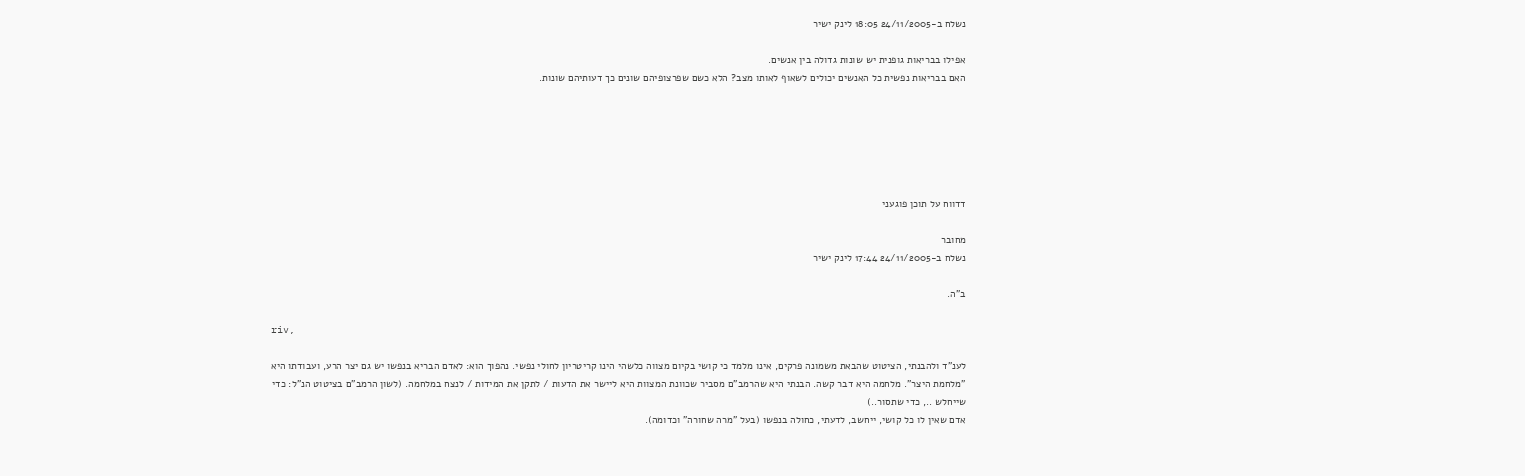נשלח ב-24/11/2005 18:05 לינק ישיר

אפילו בבריאות גופנית יש שונות גדולה בין אנשים.
האם בבריאות נפשית כל האנשים יכולים לשאוף לאותו מצב? הלא כשם שפרצופיהם שונים כך דעותיהם שונות.






דדווח על תוכן פוגעני

מחובר
נשלח ב-24/11/2005 17:44 לינק ישיר

ב"ה.

riv,

לענ"ד ולהבנתי, הציטוט שהבאת משמונה פרקים, אינו מלמד כי קושי בקיום מצווה כלשהי הינו קריטריון לחולי נפשי. נהפוך הוא: לאדם הבריא בנפשו יש גם יצר הרע, ועבודתו היא "מלחמת היצר". מלחמה היא דבר קשה. הבנתי היא שהרמב"ם מסביר שכוונת המצוות היא ליישר את הדעות / לתקן את המידות / לנצח במלחמה. (לשון הרמב"ם בציטוט הנ"ל: כדי שייחלש .., כדי שתסור..)
אדם שאין לו כל קושי, ייחשב, לדעתי, כחולה בנפשו (בעל "מרה שחורה" וכדומה).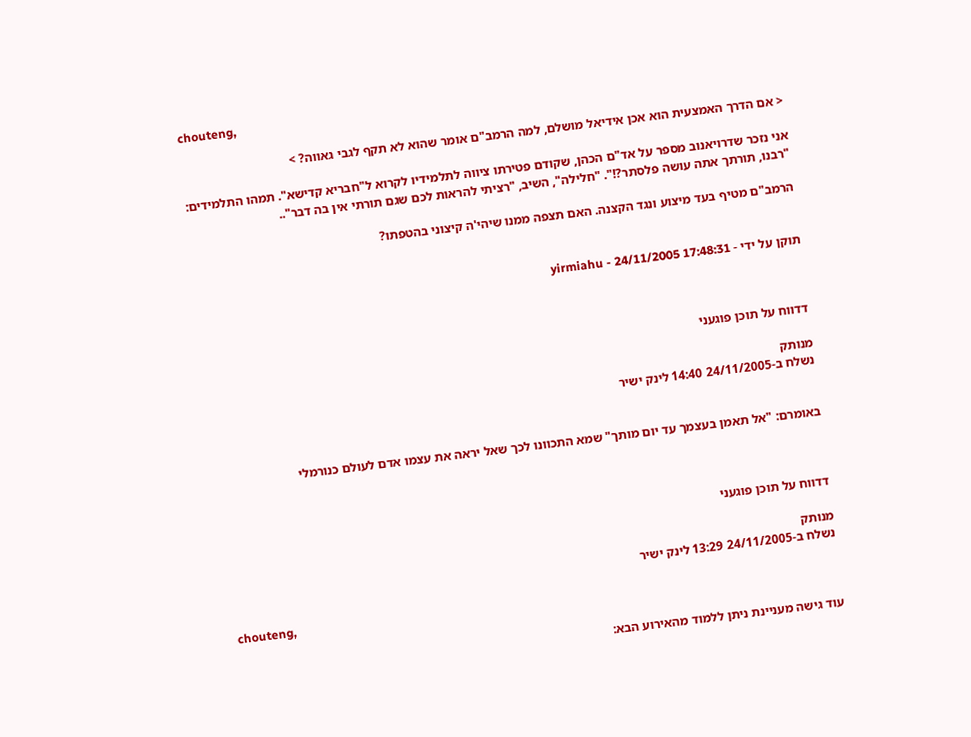chouteng,

< אם הדרך האמצעית הוא אכן אידיאל מושלם, למה הרמב"ם אומר שהוא לא תקף לגבי גאווה? >

אני נזכר שדרויאנוב מספר על אד"ם הכהן, שקודם פטירתו ציווה לתלמידיו לקרוא ל"חבריא קדישא". תמהו התלמידים: "רבנו, תורתך אתה עושה פלסתר?!". "חלילה", השיב, "רציתי להראות לכם שגם תורתי אין בה דבר"..

הרמב"ם מטיף בעד מיצוע ונגד הקצנה. האם תצפה ממנו שיהי'ה קיצוני בהטפתו?


תוקן על ידי - yirmiahu - 24/11/2005 17:48:31



דדווח על תוכן פוגעני

מנותק
נשלח ב-24/11/2005 14:40 לינק ישיר


באומרם: "אל תאמן בעצמך עד יום מותך" שמא התכוונו לכך שאל יראה את עצמו אדם לעולם כנורמלי



דדווח על תוכן פוגעני

מנותק
נשלח ב-24/11/2005 13:29 לינק ישיר

chouteng,

עוד גישה מעניינת ניתן ללמוד מהאירוע הבא: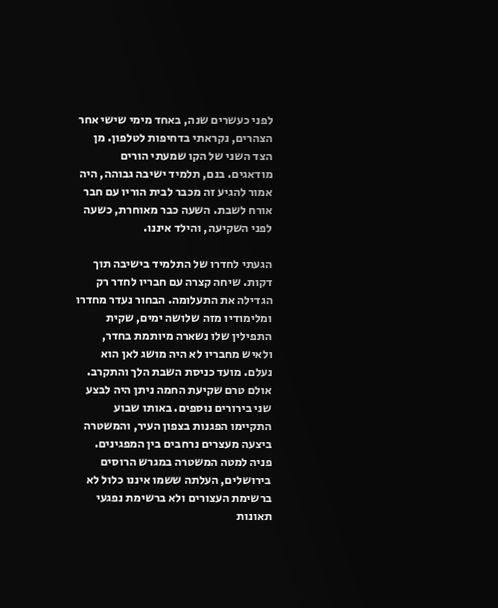לפני כעשרים שנה, באחד מימי שישי אחר הצהרים, נקראתי בדחיפות לטלפון. מן הצד השני של הקו שמעתי הורים מודאגים. בנם, תלמיד ישיבה גבוהה, היה אמור להגיע זה מכבר לבית הוריו עם חבר אורח לשבת. השעה כבר מאוחרת, כשעה לפני השקיעה, והילד איננו.

הגעתי לחדרו של התלמיד בישיבה תוך דקות. שיחה קצרה עם חבריו לחדר רק הגדילה את התעלומה. הבחור נעדר מחדרו ומלימודיו מזה שלושה ימים, שקית התפילין שלו נשארה מיותמת בחדר, ולאיש מחבריו לא היה מושג לאן הוא נעלם. מועד כניסת השבת הלך והתקרב. אולם טרם שקיעת החמה ניתן היה לבצע שני בירורים נוספים. באותו שבוע התקיימו הפגנות בצפון העיר, והמשטרה ביצעה מעצרים נרחבים בין המפגינים. פניה למטה המשטרה במגרש הרוסים בירושלים, העלתה ששמו איננו כלול לא ברשימת העצורים ולא ברשימת נפגעי תאונות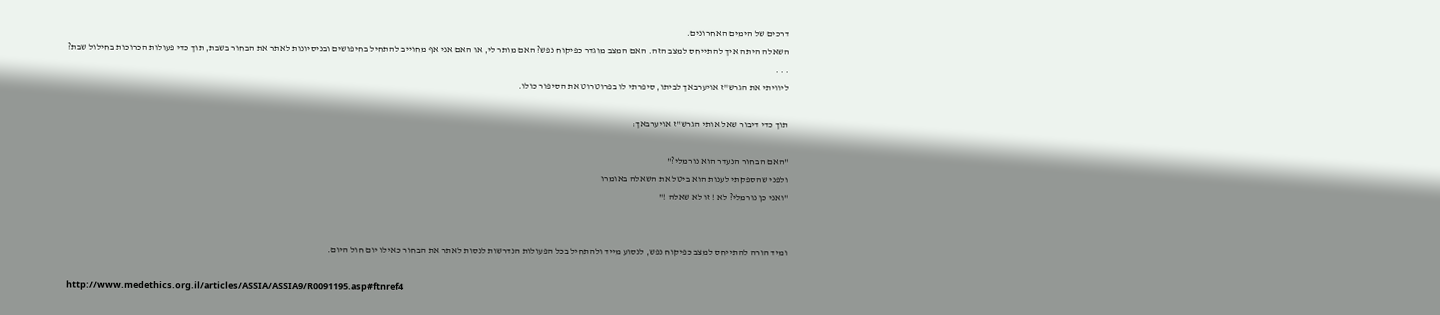דרכים של הימים האחרונים.
השאלה היתה איך להתייחס למצב הזה. האם המצב מוגדר כפיקוח נפש? האם מותר לי, או האם אני אף מחוייב להתחיל בחיפושים ובניסיונות לאתר את הבחור בשבת, תוך כדי פעולות הכרוכות בחילול שבת?
. . .
ליוויתי את הגרש"ז אויערבאך לביתו, סיפרתי לו בפרוטרוט את הסיפור כולו.

תוך כדי דיבור שאל אותי הגרש"ז אויערבאך:

"האם הבחור הנעדר הוא נורמלי?"
ולפני שהספקתי לענות הוא ביטל את השאלה באומרו
"ואני כן נורמלי? לא ! זו לא שאלה !"


ומיד הורה להתייחס למצב כפיקוח נפש, לנסוע מייד ולהתחיל בכל הפעולות הנדרשות לנסות לאתר את הבחור כאילו יום חול היום.

http://www.medethics.org.il/articles/ASSIA/ASSIA9/R0091195.asp#ftnref4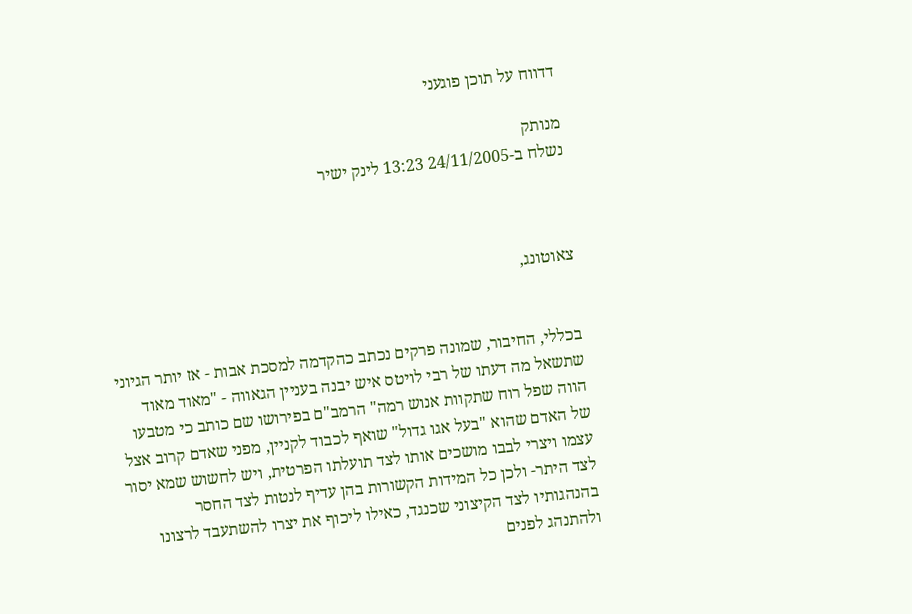דדווח על תוכן פוגעני

מנותק
נשלח ב-24/11/2005 13:23 לינק ישיר



צאוטונג,


בכללי, החיבור, שמונה פרקים נכתב כהקדמה למסכת אבות - אז יותר הגיוני שתשאל מה דעתו של רבי לויטס איש יבנה בעניין הגאווה - "מאוד מאוד הווה שפל רוח שתקוות אנוש רמה" הרמב"ם בפירושו שם כותב כי מטבעו של האדם שהוא "בעל אגו גדול" שואף לכבוד לקניין, מפני שאדם קרוב אצל עצמו ויצרי לבבו מושכים אותו לצד תועלתו הפרטית, ויש לחשוש שמא יסור לצד היתר- ולכן כל המידות הקשורות בהן עדיף לנטות לצד החסר בהנהגותיו לצד הקיצוני שכנגד, כאילו ליכוף את יצרו להשתעבד לרצונו ולהתנהג לפנים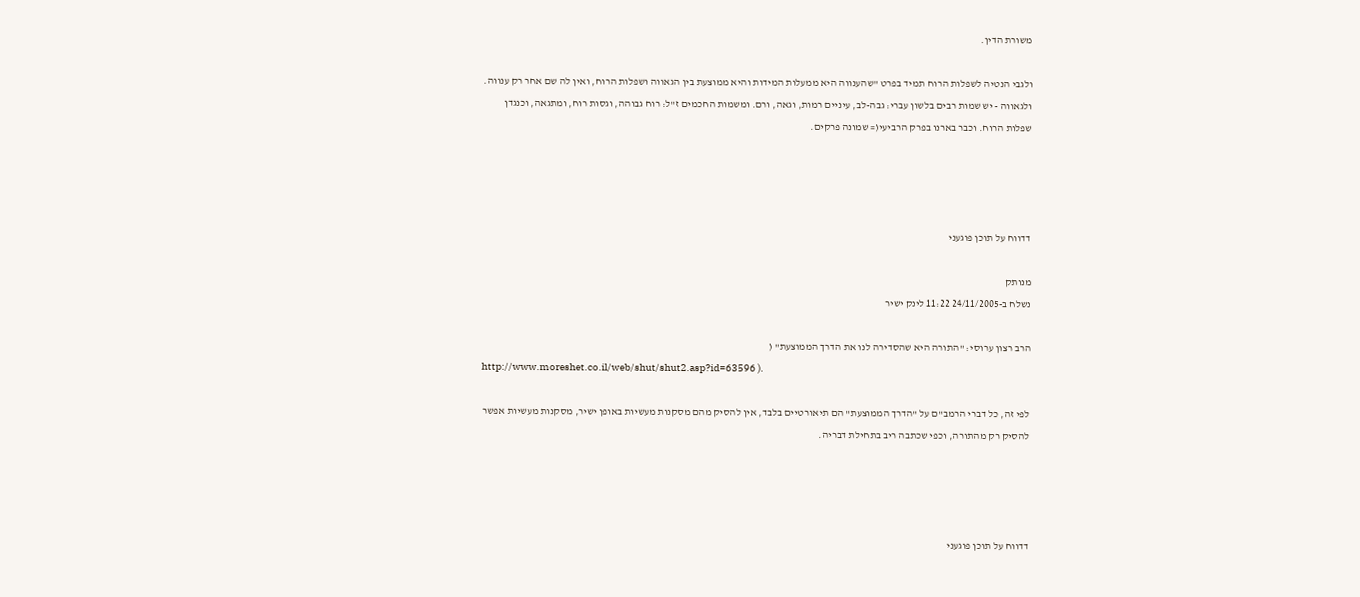משורת הדין.

ולגבי הנטיה לשפלות הרוח תמיד בפרט "שהענווה היא ממעלות המידות והיא ממוצעת בין הגאווה ושפלות הרוח, ואין לה שם אחר רק ענווה. ולגאווה - יש שמות רבים בלשון עברי: גבה-לב, עיניים רמות, וגאה, ורם. ומשמות החכמים ז"ל: רוח גבוהה, וגסות רוח, ומתגאה, וכנגדן שפלות הרוח. וכבר בארנו בפרק הרביעי(= שמונה פרקים.




דדווח על תוכן פוגעני

מנותק
נשלח ב-24/11/2005 11:22 לינק ישיר

הרב רצון ערוסי: "התורה היא שהסדירה לנו את הדרך הממוצעת" (
http://www.moreshet.co.il/web/shut/shut2.asp?id=63596 ).

לפי זה, כל דברי הרמב"ם על "הדרך הממוצעת" הם תיאורטיים בלבד, אין להסיק מהם מסקנות מעשיות באופן ישיר, מסקנות מעשיות אפשר להסיק רק מהתורה, וכפי שכתבה ריב בתחילת דבריה.




דדווח על תוכן פוגעני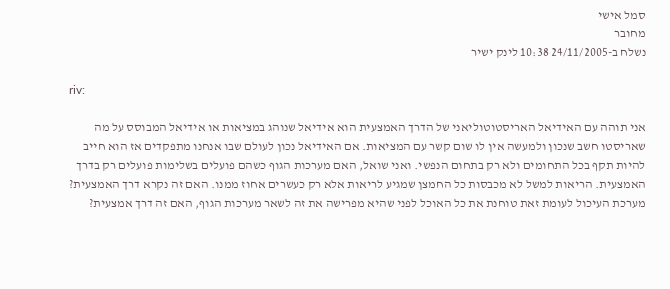סמל אישי
מחובר
נשלח ב-24/11/2005 10:38 לינק ישיר

riv:

אני תוהה עם האידיאל האריסטוטוליאני של הדרך האמצעית הוא אידיאל שנוהג במציאות או אידיאל המבוסס על מה שאריסטו חשב שנכון ולמעשה אין לו שום קשר עם המציאות. אם האידיאל נכון לעולם שבו אנחנו מתפקדים אז הוא חייב להיות תקף בכל התחומים ולא רק בתחום הנפשי. ואני שואל, האם מערכות הגוף כשהם פועלים בשלימות פועלים רק בדרך האמצעית. הריאות למשל לא מכבסות כל החמצן שמגיע לריאות אלא רק כעשרים אחוז ממנו. האם זה נקרא דרך האמצעית? מערכת העיכול לעומת זאת טוחנת את כל האוכל לפני שהיא מפרישה את זה לשאר מערכות הגוף, האם זה דרך אמצעית?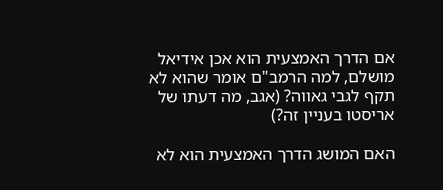אם הדרך האמצעית הוא אכן אידיאל מושלם, למה הרמב"ם אומר שהוא לא תקף לגבי גאווה? (אגב, מה דעתו של אריסטו בעניין זה?)

האם המושג הדרך האמצעית הוא לא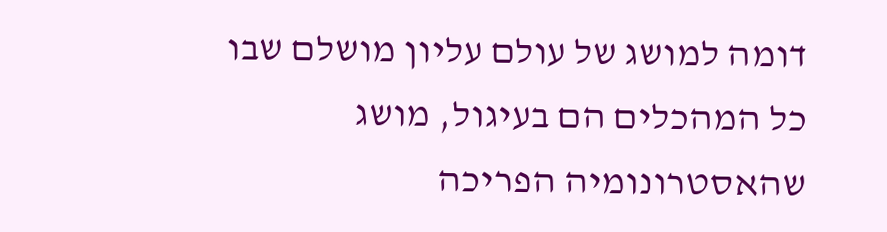דומה למושג של עולם עליון מושלם שבו כל המהכלים הם בעיגול, מושג שהאסטרונומיה הפריכה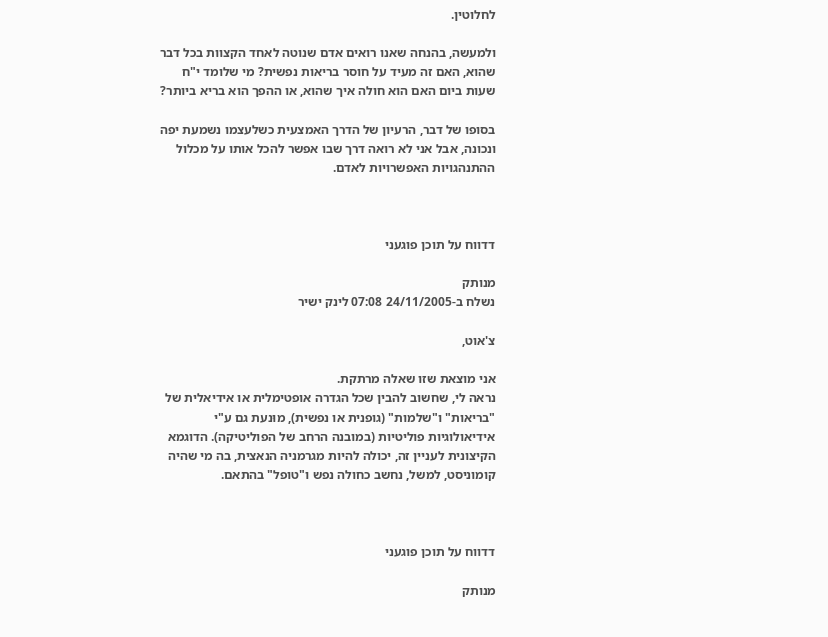לחלוטין.

ולמעשה, בהנחה שאנו רואים אדם שנוטה לאחד הקצוות בכל דבר שהוא, האם זה מעיד על חוסר בריאות נפשית? מי שלומד י"ח שעות ביום האם הוא חולה איך שהוא, או ההפך הוא בריא ביותר?

בסופו של דבר, הרעיון של הדרך האמצעית כשלעצמו נשמעת יפה ונכונה, אבל אני לא רואה דרך שבו אפשר להכל אותו על מכלול ההתנהגויות האפשרויות לאדם.



דדווח על תוכן פוגעני

מנותק
נשלח ב-24/11/2005 07:08 לינק ישיר

צ'אוט,

אני מוצאת שזו שאלה מרתקת.
נראה לי, שחשוב להבין שכל הגדרה אופטימלית או אידיאלית של "בריאות" ו"שלמות" (גופנית או נפשית), מוּנעת גם ע"י אידיאולוגיות פוליטיות (במובנה הרחב של הפוליטיקה). הדוגמא הקיצונית לעניין זה, יכולה להיות מגרמניה הנאצית, בה מי שהיה קומוניסט, למשל, נחשב כחולה נפש ו"טופל" בהתאם.



דדווח על תוכן פוגעני

מנותק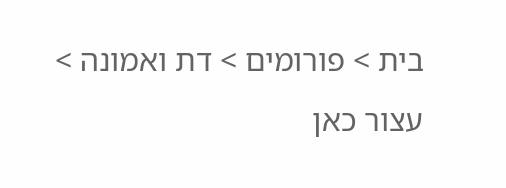בית > פורומים > דת ואמונה > עצור כאן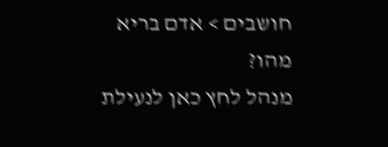חושבים > אדם בריא מהו?
מנהל לחץ כאן לנעילת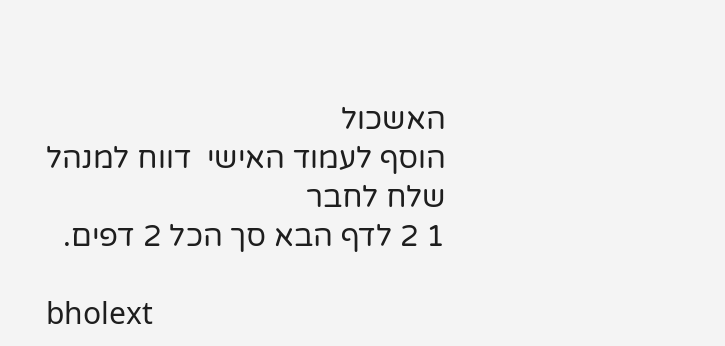האשכול
הוסף לעמוד האישי  דווח למנהל שלח לחבר
1 2 לדף הבא סך הכל 2 דפים.

bholext